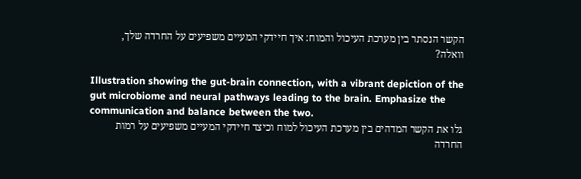הקשר הנסתר בין מערכת העיכול והמוח: איך חיידקי המעיים משפיעים על החרדה שלך, וואלה?

Illustration showing the gut-brain connection, with a vibrant depiction of the gut microbiome and neural pathways leading to the brain. Emphasize the communication and balance between the two.
גלו את הקשר המדהים בין מערכת העיכול למוח וכיצד חיידקי המעיים משפיעים על רמות החרדה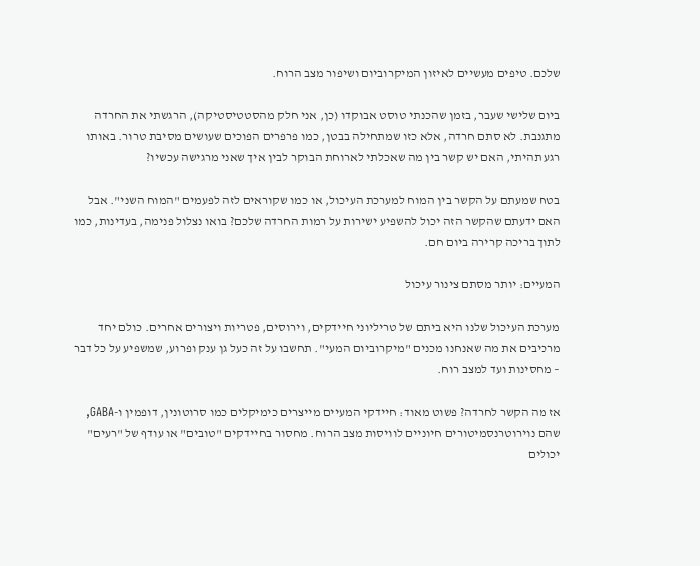שלכם. טיפים מעשיים לאיזון המיקרוביום ושיפור מצב הרוח.

ביום שלישי שעבר, בזמן שהכנתי טוסט אבוקדו (כן, אני חלק מהסטטיסטיקה), הרגשתי את החרדה מתגנבת. לא סתם חרדה, אלא כזו שמתחילה בבטן, כמו פרפרים הפוכים שעושים מסיבת טרור. באותו רגע תהיתי, האם יש קשר בין מה שאכלתי לארוחת הבוקר לבין איך שאני מרגישה עכשיו?

בטח שמעתם על הקשר בין המוח למערכת העיכול, או כמו שקוראים לזה לפעמים "המוח השני". אבל האם ידעתם שהקשר הזה יכול להשפיע ישירות על רמות החרדה שלכם? בואו נצלול פנימה, בעדינות, כמו לתוך בריכה קרירה ביום חם.

המעיים: יותר מסתם צינור עיכול

מערכת העיכול שלנו היא ביתם של טריליוני חיידקים, וירוסים, פטריות ויצורים אחרים. כולם יחד מרכיבים את מה שאנחנו מכנים "מיקרוביום המעי". תחשבו על זה כעל גן ענק ופרוע, שמשפיע על כל דבר – מחסינות ועד למצב רוח.

אז מה הקשר לחרדה? פשוט מאוד: חיידקי המעיים מייצרים כימיקלים כמו סרוטונין, דופמין ו-GABA, שהם נוירוטרנסמיטורים חיוניים לוויסות מצב הרוח. מחסור בחיידקים "טובים" או עודף של "רעים" יכולים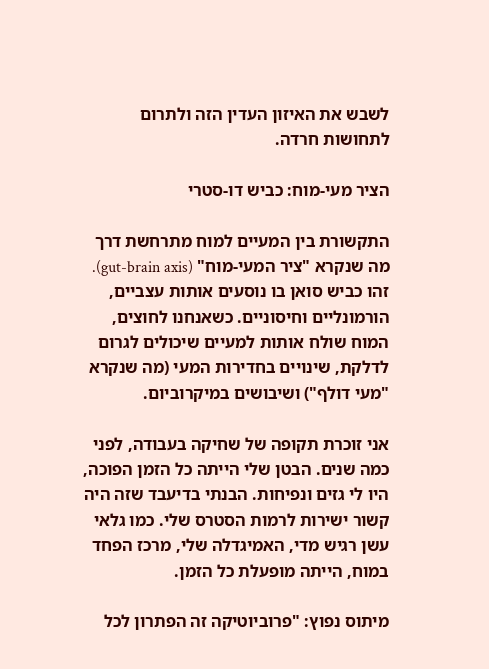לשבש את האיזון העדין הזה ולתרום לתחושות חרדה.

הציר מעי-מוח: כביש דו-סטרי

התקשורת בין המעיים למוח מתרחשת דרך מה שנקרא "ציר המעי-מוח" (gut-brain axis). זהו כביש סואן בו נוסעים אותות עצביים, הורמונליים וחיסוניים. כשאנחנו לחוצים, המוח שולח אותות למעיים שיכולים לגרום לדלקת, שינויים בחדירות המעי (מה שנקרא "מעי דולף") ושיבושים במיקרוביום.

אני זוכרת תקופה של שחיקה בעבודה, לפני כמה שנים. הבטן שלי הייתה כל הזמן הפוכה, היו לי גזים ונפיחות. הבנתי בדיעבד שזה היה קשור ישירות לרמות הסטרס שלי. כמו גלאי עשן רגיש מדי, האמיגדלה שלי, מרכז הפחד במוח, הייתה מופעלת כל הזמן.

מיתוס נפוץ: "פרוביוטיקה זה הפתרון לכל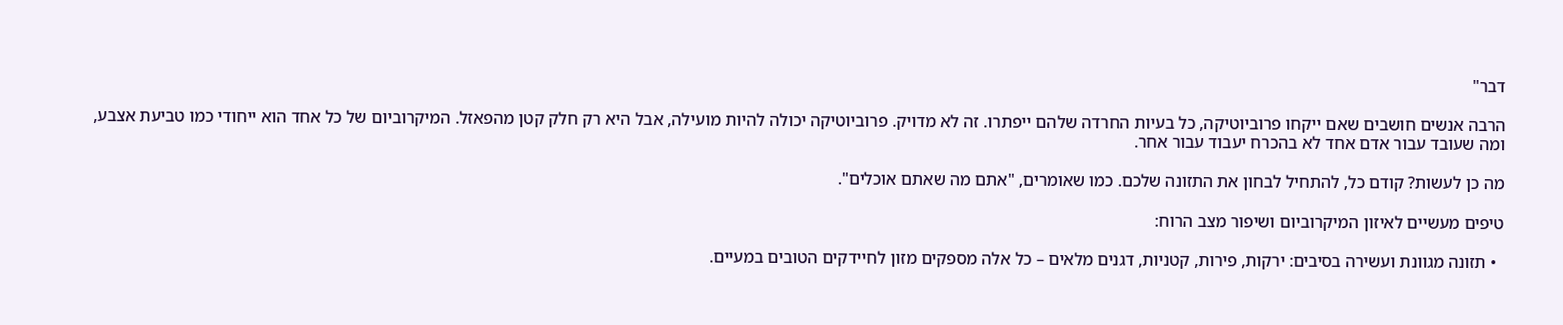דבר"

הרבה אנשים חושבים שאם ייקחו פרוביוטיקה, כל בעיות החרדה שלהם ייפתרו. זה לא מדויק. פרוביוטיקה יכולה להיות מועילה, אבל היא רק חלק קטן מהפאזל. המיקרוביום של כל אחד הוא ייחודי כמו טביעת אצבע, ומה שעובד עבור אדם אחד לא בהכרח יעבוד עבור אחר.

מה כן לעשות? קודם כל, להתחיל לבחון את התזונה שלכם. כמו שאומרים, "אתם מה שאתם אוכלים".

טיפים מעשיים לאיזון המיקרוביום ושיפור מצב הרוח:

  • תזונה מגוונת ועשירה בסיבים: ירקות, פירות, קטניות, דגנים מלאים – כל אלה מספקים מזון לחיידקים הטובים במעיים.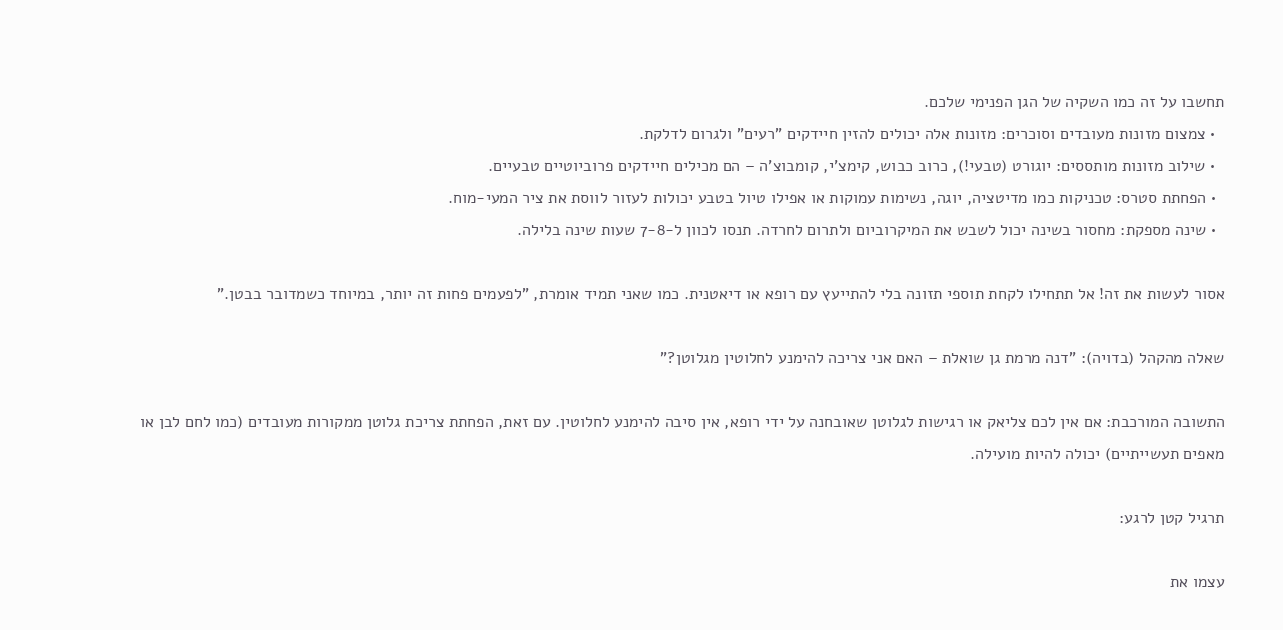תחשבו על זה כמו השקיה של הגן הפנימי שלכם.
  • צמצום מזונות מעובדים וסוכרים: מזונות אלה יכולים להזין חיידקים "רעים" ולגרום לדלקת.
  • שילוב מזונות מותססים: יוגורט (טבעי!), כרוב כבוש, קימצ'י, קומבוצ'ה – הם מכילים חיידקים פרוביוטיים טבעיים.
  • הפחתת סטרס: טכניקות כמו מדיטציה, יוגה, נשימות עמוקות או אפילו טיול בטבע יכולות לעזור לווסת את ציר המעי-מוח.
  • שינה מספקת: מחסור בשינה יכול לשבש את המיקרוביום ולתרום לחרדה. תנסו לכוון ל-7-8 שעות שינה בלילה.

אסור לעשות את זה! אל תתחילו לקחת תוספי תזונה בלי להתייעץ עם רופא או דיאטנית. כמו שאני תמיד אומרת, "לפעמים פחות זה יותר, במיוחד כשמדובר בבטן."

שאלה מהקהל (בדויה): "דנה מרמת גן שואלת – האם אני צריכה להימנע לחלוטין מגלוטן?"

התשובה המורכבת: אם אין לכם צליאק או רגישות לגלוטן שאובחנה על ידי רופא, אין סיבה להימנע לחלוטין. עם זאת, הפחתת צריכת גלוטן ממקורות מעובדים (כמו לחם לבן או מאפים תעשייתיים) יכולה להיות מועילה.

תרגיל קטן לרגע:

עצמו את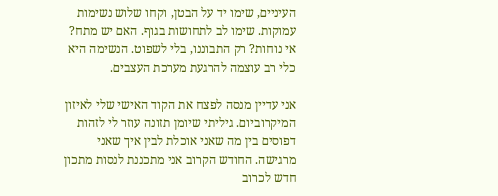העיניים, שימו יד על הבטן, וקחו שלוש נשימות עמוקות. שימו לב לתחושות בגוף. האם יש מתח? אי נוחות? רק התבוננו, בלי לשפוט. הנשימה היא כלי רב עוצמה להרגעת מערכת העצבים.

אני עדיין מנסה לפצח את הקוד האישי שלי לאיזון המיקרוביום. גיליתי שיומן תזונה עוזר לי לזהות דפוסים בין מה שאני אוכלת לבין איך שאני מרגישה. החודש הקרוב אני מתכננת לנסות מתכון חדש לכרוב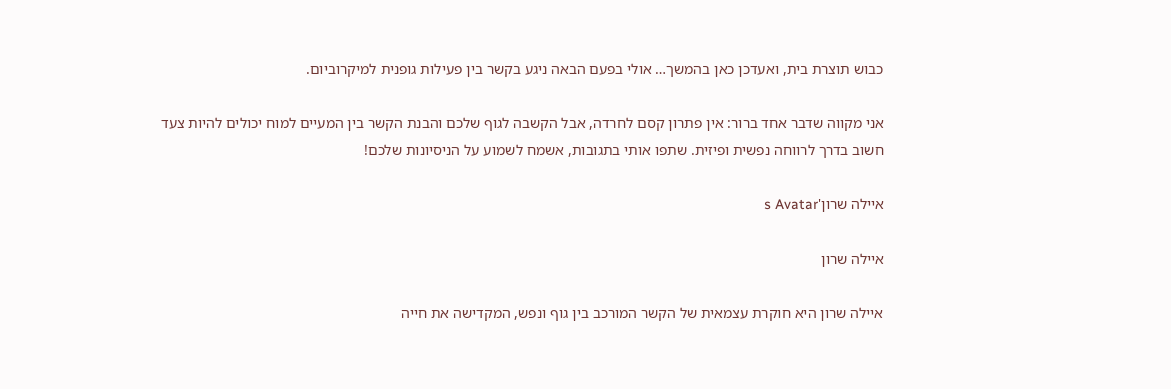כבוש תוצרת בית, ואעדכן כאן בהמשך… אולי בפעם הבאה ניגע בקשר בין פעילות גופנית למיקרוביום.

אני מקווה שדבר אחד ברור: אין פתרון קסם לחרדה, אבל הקשבה לגוף שלכם והבנת הקשר בין המעיים למוח יכולים להיות צעד חשוב בדרך לרווחה נפשית ופיזית. שתפו אותי בתגובות, אשמח לשמוע על הניסיונות שלכם!

איילה שרון's Avatar

איילה שרון

איילה שרון היא חוקרת עצמאית של הקשר המורכב בין גוף ונפש, המקדישה את חייה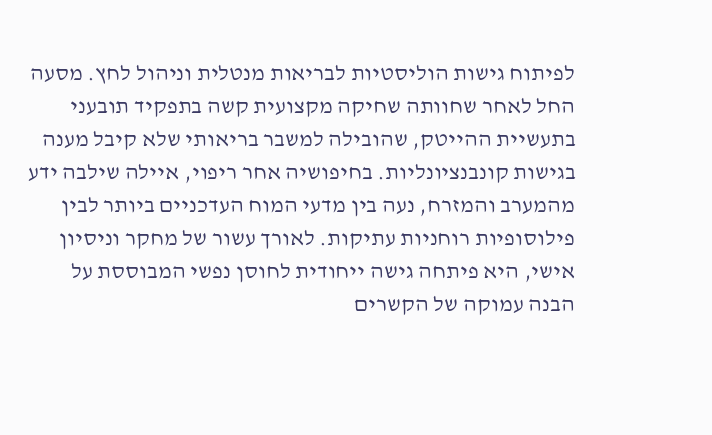לפיתוח גישות הוליסטיות לבריאות מנטלית וניהול לחץ. מסעה החל לאחר שחוותה שחיקה מקצועית קשה בתפקיד תובעני בתעשיית ההייטק, שהובילה למשבר בריאותי שלא קיבל מענה בגישות קונבנציונליות. בחיפושיה אחר ריפוי, איילה שילבה ידע מהמערב והמזרח, נעה בין מדעי המוח העדכניים ביותר לבין פילוסופיות רוחניות עתיקות. לאורך עשור של מחקר וניסיון אישי, היא פיתחה גישה ייחודית לחוסן נפשי המבוססת על הבנה עמוקה של הקשרים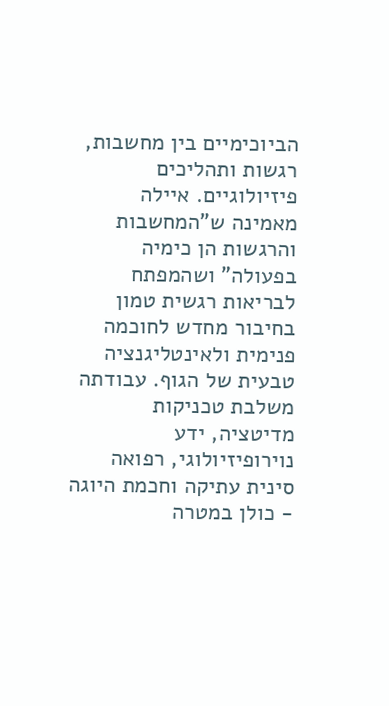הביוכימיים בין מחשבות, רגשות ותהליכים פיזיולוגיים. איילה מאמינה ש"המחשבות והרגשות הן כימיה בפעולה" ושהמפתח לבריאות רגשית טמון בחיבור מחדש לחוכמה פנימית ולאינטליגנציה טבעית של הגוף. עבודתה משלבת טכניקות מדיטציה, ידע נוירופיזיולוגי, רפואה סינית עתיקה וחכמת היוגה - כולן במטרה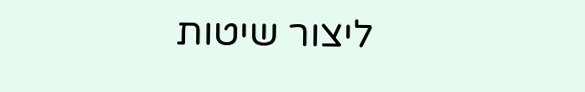ליצור שיטות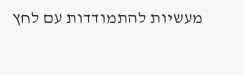מעשיות להתמודדות עם לחץ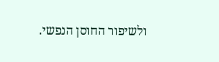ולשיפור החוסן הנפשי.